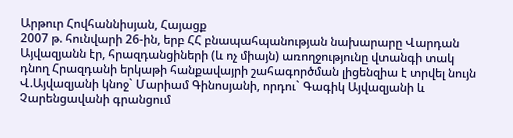Արթուր Հովհաննիսյան, Հայացք
2007 թ. հունվարի 26-ին, երբ ՀՀ բնապահպանության նախարարը Վարդան Այվազյանն էր, հրազդանցիների (և ոչ միայն) առողջությունը վտանգի տակ դնող Հրազդանի երկաթի հանքավայրի շահագործման լիցենզիա է տրվել նույն Վ.Այվազյանի կնոջ` Մարիամ Գինոսյանի, որդու` Գագիկ Այվազյանի և Չարենցավանի գրանցում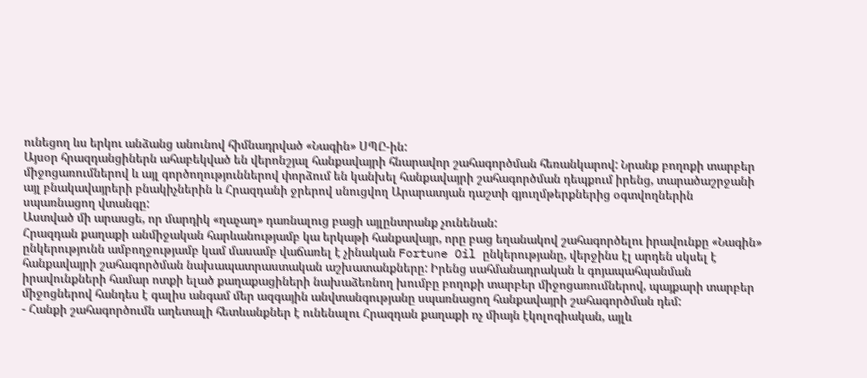ունեցող ևս երկու անձանց անունով հիմնադրված «Նագին» ՍՊԸ-ին:
Այսօր հրազդանցիներն ահաբեկված են վերոնշյալ հանքավայրի հնարավոր շահագործման հեռանկարով: Նրանք բողոքի տարբեր միջոցառումներով և այլ գործողություններով փորձում են կանխել հանքավայրի շահագործման դեպքում իրենց, տարածաշրջանի այլ բնակավայրերի բնակիչներին և Հրազդանի ջրերով սնուցվող Արարատյան դաշտի գյուղմթերքներից օգտվողներին սպառնացող վտանգը:
Աստված մի արասցե, որ մարդիկ «ղաչաղ» դառնալուց բացի այլընտրանք չունենան:
Հրազդան քաղաքի անմիջական հարևանությամբ կա երկաթի հանքավայր, որը բաց եղանակով շահագործելու իրավունքը «Նագին» ընկերությունն ամբողջությամբ կամ մասամբ վաճառել է չինական Fortune Oil ընկերությանը, վերջինս էլ արդեն սկսել է հանքավայրի շահագործման նախապատրաստական աշխատանքները: Իրենց սահմանադրական և գոյապահպանման իրավունքների համար ոտքի ելած քաղաքացիների նախաձեռնող խումբը բողոքի տարբեր միջոցառումներով, պայքարի տարբեր միջոցներով հանդես է գալիս անգամ մեր ազգային անվտանգությանը սպառնացող հանքավայրի շահագործման դեմ:
- Հանքի շահագործումն աղետալի հետևանքներ է ունենալու Հրազդան քաղաքի ոչ միայն էկոլոգիական, այլև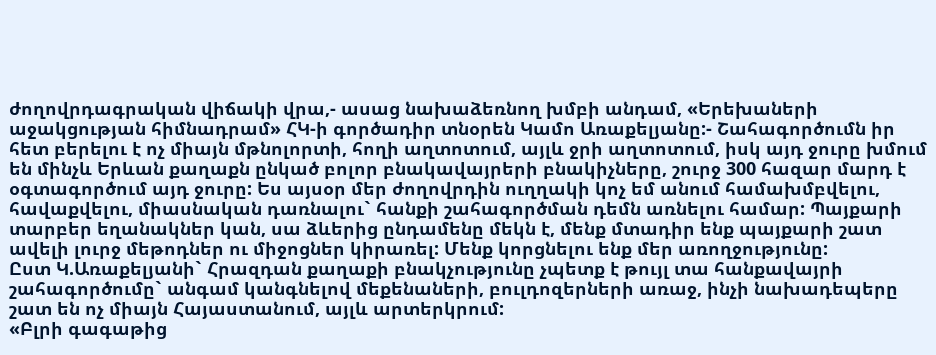ժողովրդագրական վիճակի վրա,- ասաց նախաձեռնող խմբի անդամ, «Երեխաների աջակցության հիմնադրամ» ՀԿ-ի գործադիր տնօրեն Կամո Առաքելյանը:- Շահագործումն իր հետ բերելու է ոչ միայն մթնոլորտի, հողի աղտոտում, այլև ջրի աղտոտում, իսկ այդ ջուրը խմում են մինչև Երևան քաղաքն ընկած բոլոր բնակավայրերի բնակիչները, շուրջ 300 հազար մարդ է օգտագործում այդ ջուրը: Ես այսօր մեր ժողովրդին ուղղակի կոչ եմ անում համախմբվելու, հավաքվելու, միասնական դառնալու` հանքի շահագործման դեմն առնելու համար: Պայքարի տարբեր եղանակներ կան, սա ձևերից ընդամենը մեկն է, մենք մտադիր ենք պայքարի շատ ավելի լուրջ մեթոդներ ու միջոցներ կիրառել: Մենք կորցնելու ենք մեր առողջությունը:
Ըստ Կ.Առաքելյանի` Հրազդան քաղաքի բնակչությունը չպետք է թույլ տա հանքավայրի շահագործումը` անգամ կանգնելով մեքենաների, բուլդոզերների առաջ, ինչի նախադեպերը շատ են ոչ միայն Հայաստանում, այլև արտերկրում:
«Բլրի գագաթից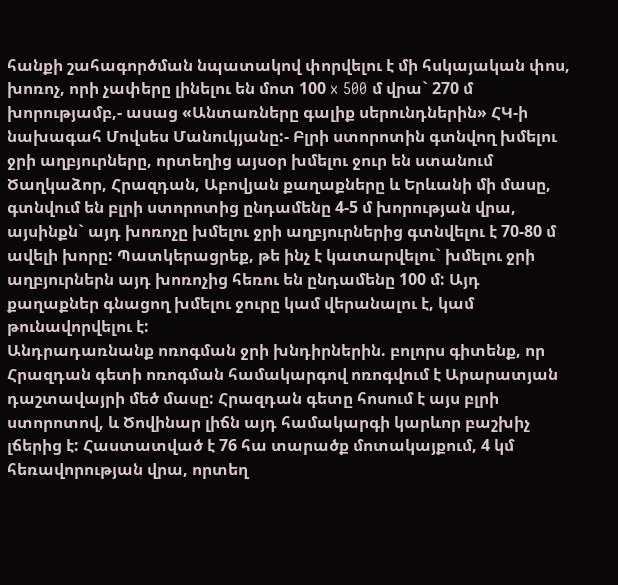հանքի շահագործման նպատակով փորվելու է մի հսկայական փոս, խոռոչ, որի չափերը լինելու են մոտ 100 x 500 մ վրա` 270 մ խորությամբ,- ասաց «Անտառները գալիք սերունդներին» ՀԿ-ի նախագահ Մովսես Մանուկյանը:- Բլրի ստորոտին գտնվող խմելու ջրի աղբյուրները, որտեղից այսօր խմելու ջուր են ստանում Ծաղկաձոր, Հրազդան, Աբովյան քաղաքները և Երևանի մի մասը, գտնվում են բլրի ստորոտից ընդամենը 4-5 մ խորության վրա, այսինքն` այդ խոռոչը խմելու ջրի աղբյուրներից գտնվելու է 70-80 մ ավելի խորը: Պատկերացրեք, թե ինչ է կատարվելու` խմելու ջրի աղբյուրներն այդ խոռոչից հեռու են ընդամենը 100 մ: Այդ քաղաքներ գնացող խմելու ջուրը կամ վերանալու է, կամ թունավորվելու է:
Անդրադառնանք ոռոգման ջրի խնդիրներին. բոլորս գիտենք, որ Հրազդան գետի ոռոգման համակարգով ոռոգվում է Արարատյան դաշտավայրի մեծ մասը: Հրազդան գետը հոսում է այս բլրի ստորոտով, և Ծովինար լիճն այդ համակարգի կարևոր բաշխիչ լճերից է: Հաստատված է 76 հա տարածք մոտակայքում, 4 կմ հեռավորության վրա, որտեղ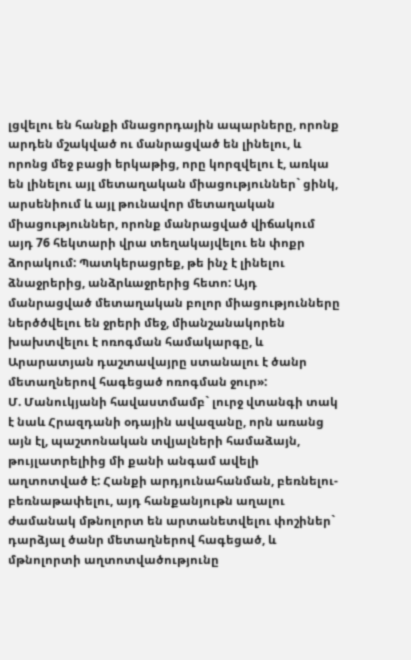լցվելու են հանքի մնացորդային ապարները, որոնք արդեն մշակված ու մանրացված են լինելու, և որոնց մեջ բացի երկաթից, որը կորզվելու է, առկա են լինելու այլ մետաղական միացություններ` ցինկ, արսենիում և այլ թունավոր մետաղական միացություններ, որոնք մանրացված վիճակում այդ 76 հեկտարի վրա տեղակայվելու են փոքր ձորակում: Պատկերացրեք, թե ինչ է լինելու ձնաջրերից, անձրևաջրերից հետո: Այդ մանրացված մետաղական բոլոր միացությունները ներծծվելու են ջրերի մեջ, միանշանակորեն խախտվելու է ոռոգման համակարգը, և Արարատյան դաշտավայրը ստանալու է ծանր մետաղներով հագեցած ոռոգման ջուր»:
Մ. Մանուկյանի հավաստմամբ` լուրջ վտանգի տակ է նաև Հրազդանի օդային ավազանը, որն առանց այն էլ, պաշտոնական տվյալների համաձայն, թույլատրելիից մի քանի անգամ ավելի աղտոտված է: Հանքի արդյունահանման, բեռնելու-բեռնաթափելու, այդ հանքանյութն աղալու ժամանակ մթնոլորտ են արտանետվելու փոշիներ` դարձյալ ծանր մետաղներով հագեցած, և մթնոլորտի աղտոտվածությունը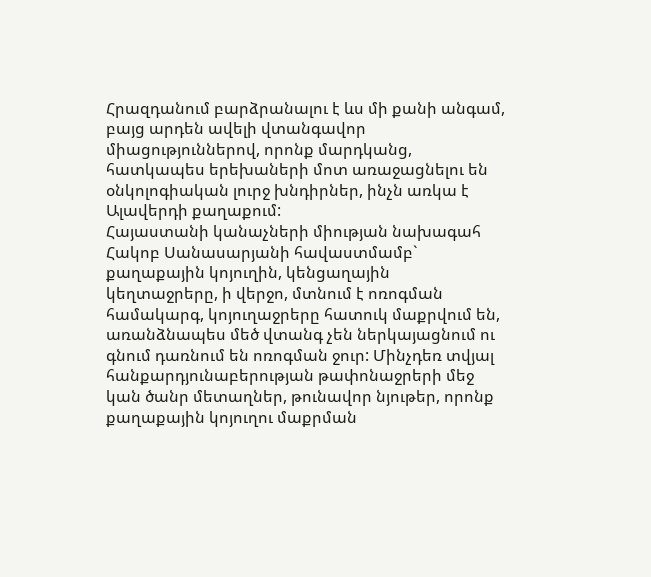Հրազդանում բարձրանալու է ևս մի քանի անգամ, բայց արդեն ավելի վտանգավոր միացություններով, որոնք մարդկանց, հատկապես երեխաների մոտ առաջացնելու են օնկոլոգիական լուրջ խնդիրներ, ինչն առկա է Ալավերդի քաղաքում:
Հայաստանի կանաչների միության նախագահ Հակոբ Սանասարյանի հավաստմամբ` քաղաքային կոյուղին, կենցաղային կեղտաջրերը, ի վերջո, մտնում է ոռոգման համակարգ, կոյուղաջրերը հատուկ մաքրվում են, առանձնապես մեծ վտանգ չեն ներկայացնում ու գնում դառնում են ոռոգման ջուր: Մինչդեռ տվյալ հանքարդյունաբերության թափոնաջրերի մեջ կան ծանր մետաղներ, թունավոր նյութեր, որոնք քաղաքային կոյուղու մաքրման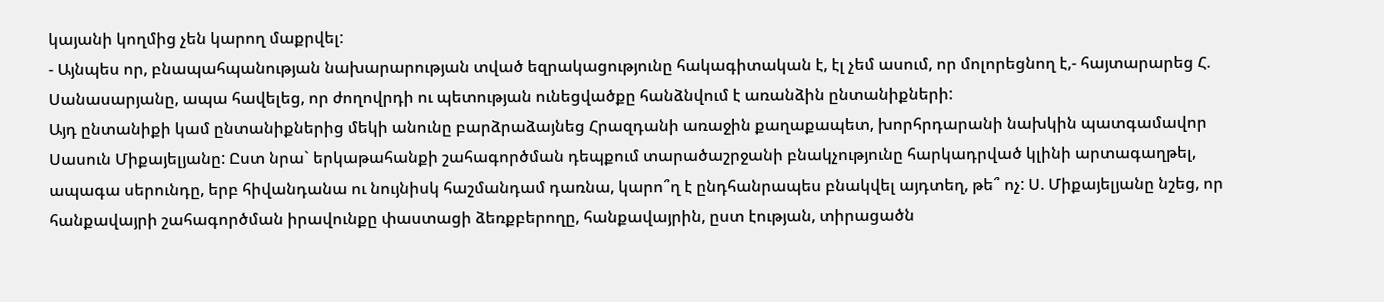կայանի կողմից չեն կարող մաքրվել:
- Այնպես որ, բնապահպանության նախարարության տված եզրակացությունը հակագիտական է, էլ չեմ ասում, որ մոլորեցնող է,- հայտարարեց Հ. Սանասարյանը, ապա հավելեց, որ ժողովրդի ու պետության ունեցվածքը հանձնվում է առանձին ընտանիքների:
Այդ ընտանիքի կամ ընտանիքներից մեկի անունը բարձրաձայնեց Հրազդանի առաջին քաղաքապետ, խորհրդարանի նախկին պատգամավոր Սասուն Միքայելյանը: Ըստ նրա` երկաթահանքի շահագործման դեպքում տարածաշրջանի բնակչությունը հարկադրված կլինի արտագաղթել, ապագա սերունդը, երբ հիվանդանա ու նույնիսկ հաշմանդամ դառնա, կարո՞ղ է ընդհանրապես բնակվել այդտեղ, թե՞ ոչ: Ս. Միքայելյանը նշեց, որ հանքավայրի շահագործման իրավունքը փաստացի ձեռքբերողը, հանքավայրին, ըստ էության, տիրացածն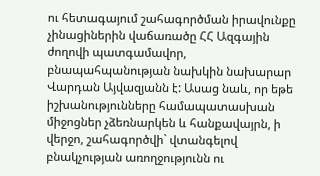ու հետագայում շահագործման իրավունքը չինացիներին վաճառածը ՀՀ Ազգային ժողովի պատգամավոր, բնապահպանության նախկին նախարար Վարդան Այվազյանն է: Ասաց նաև, որ եթե իշխանությունները համապատասխան միջոցներ չձեռնարկեն և հանքավայրն, ի վերջո, շահագործվի` վտանգելով բնակչության առողջությունն ու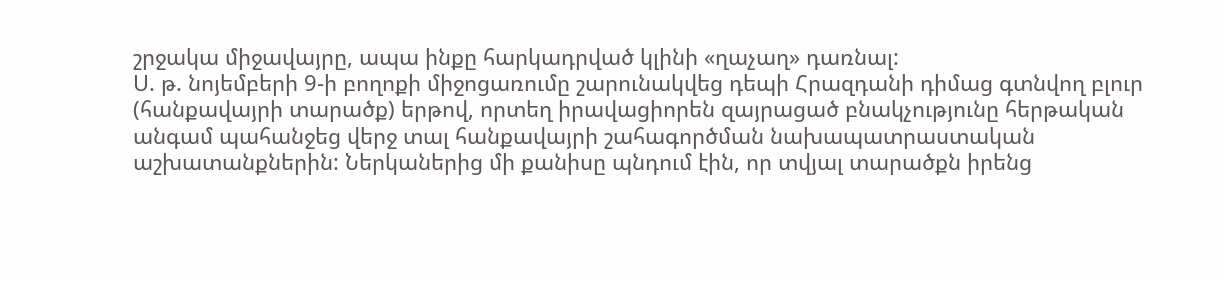շրջակա միջավայրը, ապա ինքը հարկադրված կլինի «ղաչաղ» դառնալ:
Ս. թ. նոյեմբերի 9-ի բողոքի միջոցառումը շարունակվեց դեպի Հրազդանի դիմաց գտնվող բլուր (հանքավայրի տարածք) երթով, որտեղ իրավացիորեն զայրացած բնակչությունը հերթական անգամ պահանջեց վերջ տալ հանքավայրի շահագործման նախապատրաստական աշխատանքներին: Ներկաներից մի քանիսը պնդում էին, որ տվյալ տարածքն իրենց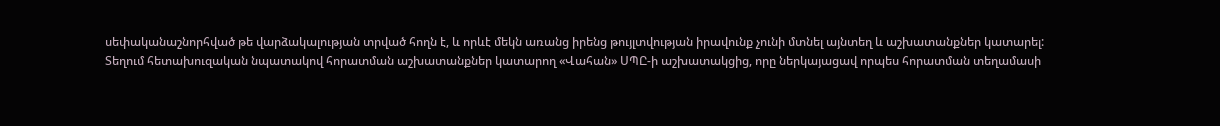սեփականաշնորհված թե վարձակալության տրված հողն է, և որևէ մեկն առանց իրենց թույլտվության իրավունք չունի մտնել այնտեղ և աշխատանքներ կատարել:
Տեղում հետախուզական նպատակով հորատման աշխատանքներ կատարող «Վահան» ՍՊԸ-ի աշխատակցից, որը ներկայացավ որպես հորատման տեղամասի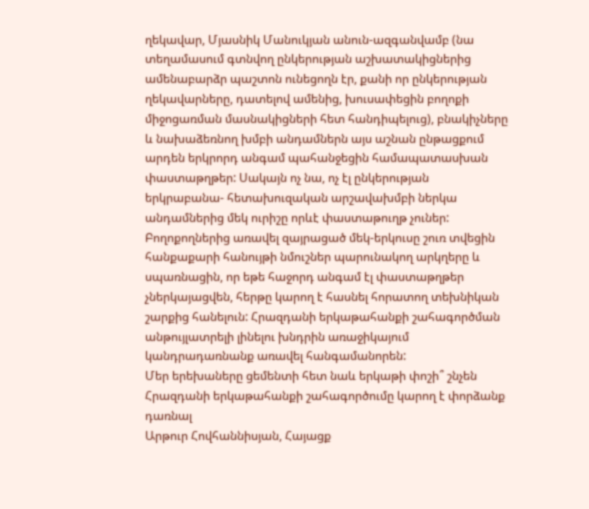ղեկավար, Մյասնիկ Մանուկյան անուն-ազգանվամբ (նա տեղամասում գտնվող ընկերության աշխատակիցներից ամենաբարձր պաշտոն ունեցողն էր, քանի որ ընկերության ղեկավարները, դատելով ամենից, խուսափեցին բողոքի միջոցառման մասնակիցների հետ հանդիպելուց), բնակիչները և նախաձեռնող խմբի անդամներն այս աշնան ընթացքում արդեն երկրորդ անգամ պահանջեցին համապատասխան փաստաթղթեր: Սակայն ոչ նա, ոչ էլ ընկերության երկրաբանա- հետախուզական արշավախմբի ներկա անդամներից մեկ ուրիշը որևէ փաստաթուղթ չուներ: Բողոքողներից առավել զայրացած մեկ-երկուսը շուռ տվեցին հանքաքարի հանույթի նմուշներ պարունակող արկղերը և սպառնացին, որ եթե հաջորդ անգամ էլ փաստաթղթեր չներկայացվեն, հերթը կարող է հասնել հորատող տեխնիկան շարքից հանելուն: Հրազդանի երկաթահանքի շահագործման անթույլատրելի լինելու խնդրին առաջիկայում կանդրադառնանք առավել հանգամանորեն:
Մեր երեխաները ցեմենտի հետ նաև երկաթի փոշի՞ շնչեն
Հրազդանի երկաթահանքի շահագործումը կարող է փորձանք դառնալ
Արթուր Հովհաննիսյան, Հայացք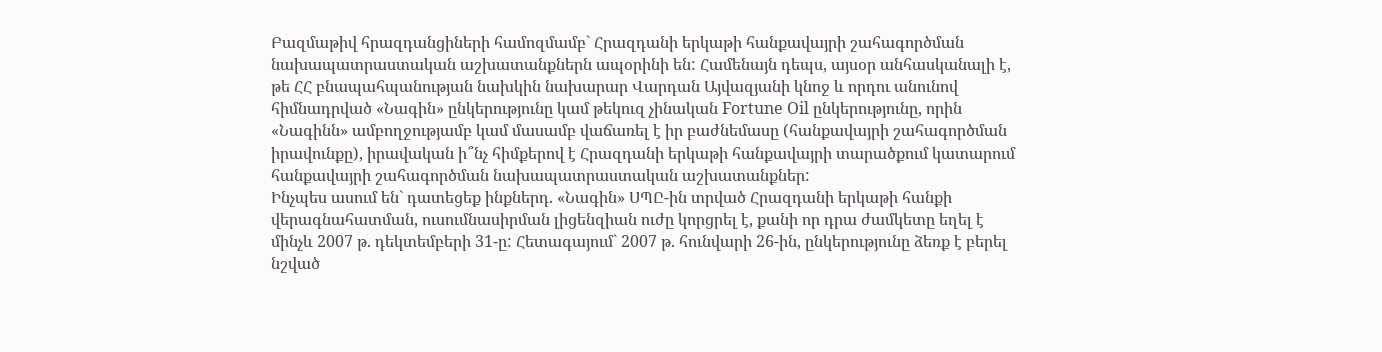Բազմաթիվ հրազդանցիների համոզմամբ` Հրազդանի երկաթի հանքավայրի շահագործման նախապատրաստական աշխատանքներն ապօրինի են: Համենայն դեպս, այսօր անհասկանալի է, թե ՀՀ բնապահպանության նախկին նախարար Վարդան Այվազյանի կնոջ և որդու անունով հիմնադրված «Նագին» ընկերությունը կամ թեկուզ չինական Fortune Oil ընկերությունը, որին «Նագինն» ամբողջությամբ կամ մասամբ վաճառել է իր բաժնեմասը (հանքավայրի շահագործման իրավունքը), իրավական ի՞նչ հիմքերով է Հրազդանի երկաթի հանքավայրի տարածքում կատարում հանքավայրի շահագործման նախապատրաստական աշխատանքներ:
Ինչպես ասում են` դատեցեք ինքներդ. «Նագին» ՍՊԸ-ին տրված Հրազդանի երկաթի հանքի վերագնահատման, ուսումնասիրման լիցենզիան ուժը կորցրել է, քանի որ դրա ժամկետը եղել է մինչև 2007 թ. դեկտեմբերի 31-ը: Հետագայում` 2007 թ. հունվարի 26-ին, ընկերությունը ձեռք է բերել նշված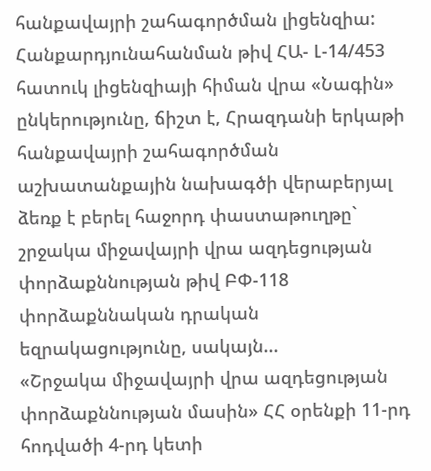հանքավայրի շահագործման լիցենզիա: Հանքարդյունահանման թիվ ՀԱ- Լ-14/453 հատուկ լիցենզիայի հիման վրա «Նագին» ընկերությունը, ճիշտ է, Հրազդանի երկաթի հանքավայրի շահագործման աշխատանքային նախագծի վերաբերյալ ձեռք է բերել հաջորդ փաստաթուղթը` շրջակա միջավայրի վրա ազդեցության փորձաքննության թիվ ԲՓ-118 փորձաքննական դրական եզրակացությունը, սակայն...
«Շրջակա միջավայրի վրա ազդեցության փորձաքննության մասին» ՀՀ օրենքի 11-րդ հոդվածի 4-րդ կետի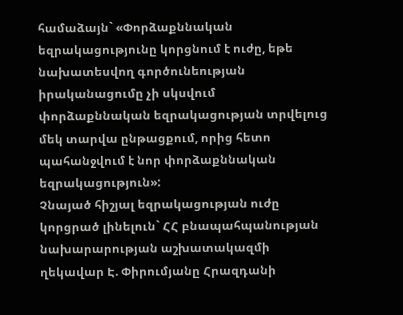համաձայն` «Փորձաքննական եզրակացությունը կորցնում է ուժը, եթե նախատեսվող գործունեության իրականացումը չի սկսվում փորձաքննական եզրակացության տրվելուց մեկ տարվա ընթացքում, որից հետո պահանջվում է նոր փորձաքննական եզրակացություն»:
Չնայած հիշյալ եզրակացության ուժը կորցրած լինելուն` ՀՀ բնապահպանության նախարարության աշխատակազմի ղեկավար Է. Փիրումյանը Հրազդանի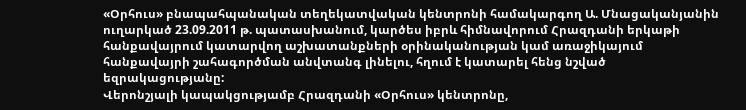«Օրհուս» բնապահպանական տեղեկատվական կենտրոնի համակարգող Ա. Մնացականյանին ուղարկած 23.09.2011 թ. պատասխանում, կարծես իբրև հիմնավորում Հրազդանի երկաթի հանքավայրում կատարվող աշխատանքների օրինականության կամ առաջիկայում հանքավայրի շահագործման անվտանգ լինելու, հղում է կատարել հենց նշված եզրակացությանը:
Վերոնշյալի կապակցությամբ Հրազդանի «Օրհուս» կենտրոնը,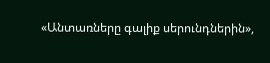«Անտառները գալիք սերունդներին»,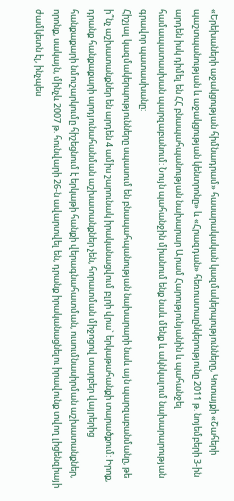«Երեխաների աջակցության հիմնադրամ» հասարակական կազմակերպությունները, Կոտայքի «Շահերի պաշտպանության և աջակցության կենտրոնը» և «Հրազդան» հեռուստաընկերությունը 2011 թ. նոյեմբերի 3-ին արդեն իսկ դիմել են ՀՀ բնապահպանության նախարար Արամ Հարությունյանին և պահանջել համապատասխան պարզաբանում: Նույն պահանջին միանում ենք նաև մենք և ակնկալում նախարարության գրավոր պատասխանը:
Հիշյալ կազմակերպությունները սպասում են բնապահպանության նախարարի նաև այն պարզաբանմանը, թե ի՞նչ աշխատանքներ են արդեն 4 ամիս շարունակ իրականացվում բլրի վրա` երկաթահանքի տարածքում: Իրոք, դրանք հանքաքարի արդյունահանման աշխատանքներ չեն, հորատման միջոցով տարբեր վայրերից հանքաքարի նմուշարկումը հիշեցնում է երկաթի հանքի վերագնահատման, ուսումնասիրման աշխատանքներ, որոնք, սակայն, մինչև 2007 թ. հունվարի 26-ն ավարտվել են, դրանք իրականացնելու իրավունք տվող լիցենզիայի ժամկետն էլ, ինչպես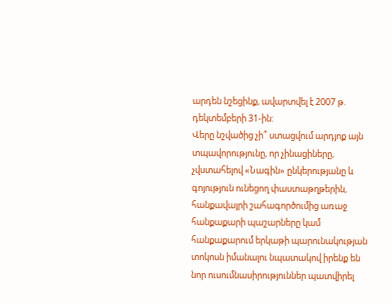արդեն նշեցինք, ավարտվել է 2007 թ. դեկտեմբերի 31-ին:
Վերը նշվածից չի՞ ստացվում արդյոք այն տպավորությունը, որ չինացիները, չվստահելով «Նագին» ընկերությանը և գոյություն ունեցող փաստաթղթերին, հանքավայրի շահագործումից առաջ հանքաքարի պաշարները կամ հանքաքարում երկաթի պարունակության տոկոսն իմանալու նպատակով իրենք են նոր ուսումնասիրություններ պատվիրել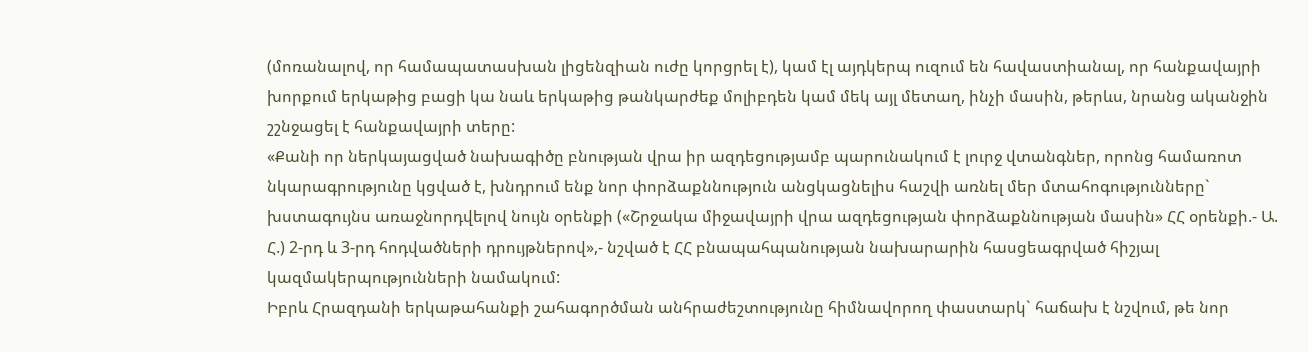(մոռանալով, որ համապատասխան լիցենզիան ուժը կորցրել է), կամ էլ այդկերպ ուզում են հավաստիանալ, որ հանքավայրի խորքում երկաթից բացի կա նաև երկաթից թանկարժեք մոլիբդեն կամ մեկ այլ մետաղ, ինչի մասին, թերևս, նրանց ականջին շշնջացել է հանքավայրի տերը:
«Քանի որ ներկայացված նախագիծը բնության վրա իր ազդեցությամբ պարունակում է լուրջ վտանգներ, որոնց համառոտ նկարագրությունը կցված է, խնդրում ենք նոր փորձաքննություն անցկացնելիս հաշվի առնել մեր մտահոգությունները` խստագույնս առաջնորդվելով նույն օրենքի («Շրջակա միջավայրի վրա ազդեցության փորձաքննության մասին» ՀՀ օրենքի.- Ա. Հ.) 2-րդ և 3-րդ հոդվածների դրույթներով»,- նշված է ՀՀ բնապահպանության նախարարին հասցեագրված հիշյալ կազմակերպությունների նամակում:
Իբրև Հրազդանի երկաթահանքի շահագործման անհրաժեշտությունը հիմնավորող փաստարկ` հաճախ է նշվում, թե նոր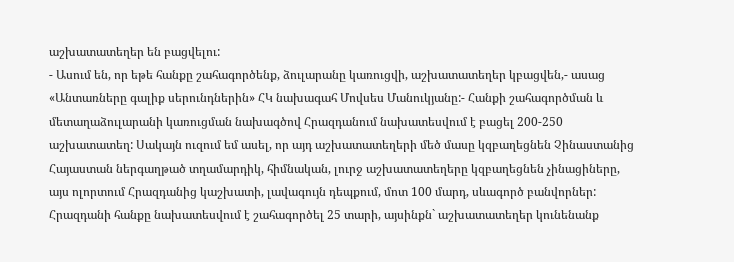աշխատատեղեր են բացվելու:
- Ասում են, որ եթե հանքը շահագործենք, ձուլարանը կառուցվի, աշխատատեղեր կբացվեն,- ասաց «Անտառները գալիք սերունդներին» ՀԿ նախագահ Մովսես Մանուկյանը:- Հանքի շահագործման և մետաղաձուլարանի կառուցման նախագծով Հրազդանում նախատեսվում է բացել 200-250 աշխատատեղ: Սակայն ուզում եմ ասել, որ այդ աշխատատեղերի մեծ մասը կզբաղեցնեն Չինաստանից Հայաստան ներգաղթած տղամարդիկ, հիմնական, լուրջ աշխատատեղերը կզբաղեցնեն չինացիները, այս ոլորտում Հրազդանից կաշխատի, լավագույն դեպքում, մոտ 100 մարդ, սևագործ բանվորներ:
Հրազդանի հանքը նախատեսվում է շահագործել 25 տարի, այսինքն` աշխատատեղեր կունենանք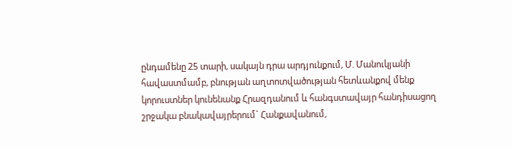ընդամենը 25 տարի, սակայն դրա արդյունքում, Մ. Մանուկյանի հավաստմամբ, բնության աղտոտվածության հետևանքով մենք կորուստներ կունենանք Հրազդանում և հանգստավայր հանդիսացող շրջակա բնակավայրերում` Հանքավանում,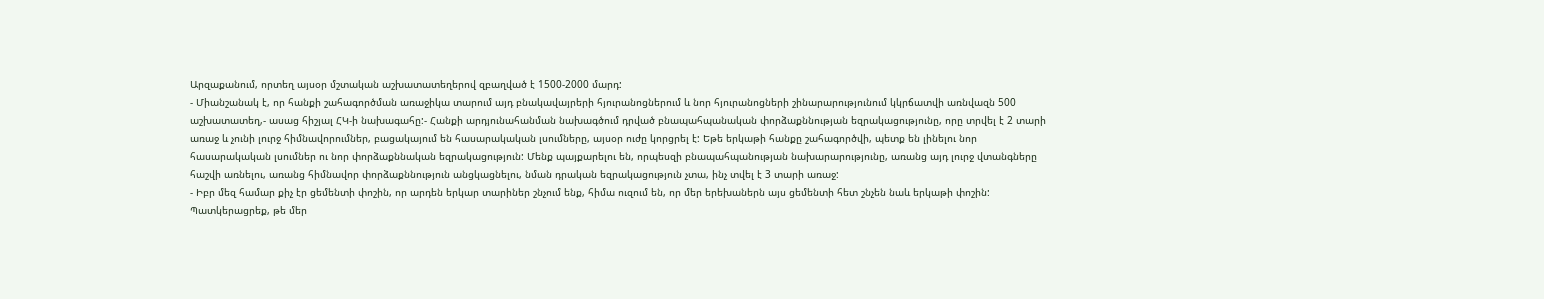Արզաքանում, որտեղ այսօր մշտական աշխատատեղերով զբաղված է 1500-2000 մարդ:
- Միանշանակ է, որ հանքի շահագործման առաջիկա տարում այդ բնակավայրերի հյուրանոցներում և նոր հյուրանոցների շինարարությունում կկրճատվի առնվազն 500 աշխատատեղ,- ասաց հիշյալ ՀԿ-ի նախագահը:- Հանքի արդյունահանման նախագծում դրված բնապահպանական փորձաքննության եզրակացությունը, որը տրվել է 2 տարի առաջ և չունի լուրջ հիմնավորումներ, բացակայում են հասարակական լսումները, այսօր ուժը կորցրել է: Եթե երկաթի հանքը շահագործվի, պետք են լինելու նոր հասարակական լսումներ ու նոր փորձաքննական եզրակացություն: Մենք պայքարելու են, որպեսզի բնապահպանության նախարարությունը, առանց այդ լուրջ վտանգները հաշվի առնելու, առանց հիմնավոր փորձաքննություն անցկացնելու, նման դրական եզրակացություն չտա, ինչ տվել է 3 տարի առաջ:
- Իբր մեզ համար քիչ էր ցեմենտի փոշին, որ արդեն երկար տարիներ շնչում ենք, հիմա ուզում են, որ մեր երեխաներն այս ցեմենտի հետ շնչեն նաև երկաթի փոշին: Պատկերացրեք, թե մեր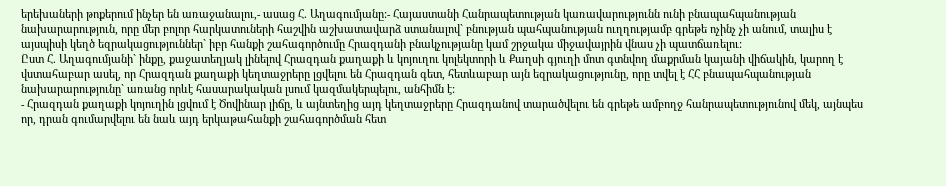երեխաների թոքերում ինչեր են առաջանալու,- ասաց Հ. Աղագումյանը:- Հայաստանի Հանրապետության կառավարությունն ունի բնապահպանության նախարարություն, որը մեր բոլոր հարկատուների հաշվին աշխատավարձ ստանալով` բնության պահպանության ուղղությամբ գրեթե ոչինչ չի անում, տալիս է այսպիսի կեղծ եզրակացություններ` իբր հանքի շահագործումը Հրազդանի բնակչությանը կամ շրջակա միջավայրին վնաս չի պատճառելու:
Ըստ Հ. Աղագումյանի` ինքը, քաջատեղյակ լինելով Հրազդան քաղաքի և կոյուղու կոլեկտորի և Քաղսի գյուղի մոտ գտնվող մաքրման կայանի վիճակին, կարող է վստահաբար ասել, որ Հրազդան քաղաքի կեղտաջրերը լցվելու են Հրազդան գետ, հետևաբար այն եզրակացությունը, որը տվել է ՀՀ բնապահպանության նախարարությունը` առանց որևէ հասարակական լսում կազմակերպելու, անհիմն է:
- Հրազդան քաղաքի կոյուղին լցվում է Ծովինար լիճը, և այնտեղից այդ կեղտաջրերը Հրազդանով տարածվելու են գրեթե ամբողջ հանրապետությունով մեկ, այնպես որ, դրան գումարվելու են նաև այդ երկաթահանքի շահագործման հետ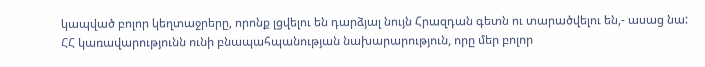կապված բոլոր կեղտաջրերը, որոնք լցվելու են դարձյալ նույն Հրազդան գետն ու տարածվելու են,- ասաց նա:
ՀՀ կառավարությունն ունի բնապահպանության նախարարություն, որը մեր բոլոր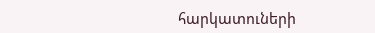հարկատուների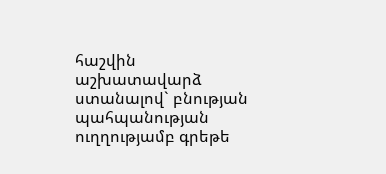հաշվին աշխատավարձ ստանալով` բնության պահպանության ուղղությամբ գրեթե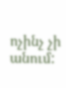ոչինչ չի անում: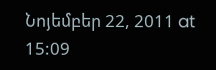Նոյեմբեր 22, 2011 at 15:09